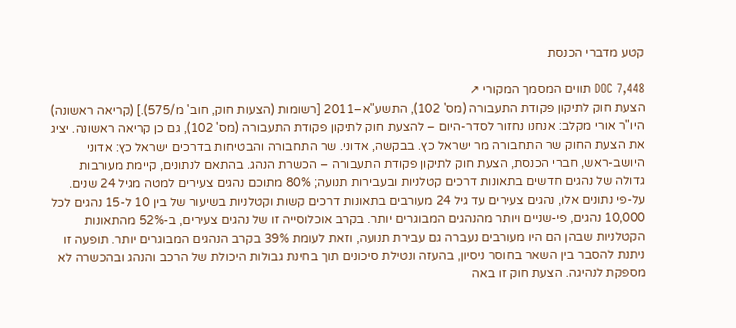קטע מדברי הכנסת

DOC 7,448 תווים המסמך המקורי ↗
הצעת חוק לתיקון פקודת התעבורה (מס' 102), התשע"א–2011 [רשומות (הצעות חוק, חוב' מ/575).] (קריאה ראשונה) היו"ר אורי מקלב: אנחנו נחזור לסדר-היום – להצעת חוק לתיקון פקודת התעבורה (מס' 102), גם כן קריאה ראשונה. יציג את הצעת החוק שר התחבורה מר ישראל כץ. בבקשה, אדוני. שר התחבורה והבטיחות בדרכים ישראל כץ: אדוני היושב-ראש, חברי הכנסת, הצעת חוק לתיקון פקודת התעבורה – הכשרת הנהג. בהתאם לנתונים, קיימת מעורבות גדולה של נהגים חדשים בתאונות דרכים קטלניות ובעבירות תנועה; 80% מתוכם נהגים צעירים למטה מגיל 24 שנים. על-פי נתונים אלו, נהגים צעירים עד גיל 24 מעורבים בתאונות דרכים קשות וקטלניות בשיעור של בין 10 ל-15 נהגים לכל 10,000 נהגים, פי-שניים ויותר מהנהגים המבוגרים יותר. בקרב אוכלוסייה זו של נהגים צעירים, ב-52% מהתאונות הקטלניות שבהן הם היו מעורבים נעברה גם עבירת תנועה, וזאת לעומת 39% בקרב הנהגים המבוגרים יותר. תופעה זו ניתנת להסבר בין השאר בחוסר ניסיון, בהעזה ונטילת סיכונים תוך בחינת גבולות היכולת של הרכב והנהג ובהכשרה לא מספקת לנהיגה. הצעת חוק זו באה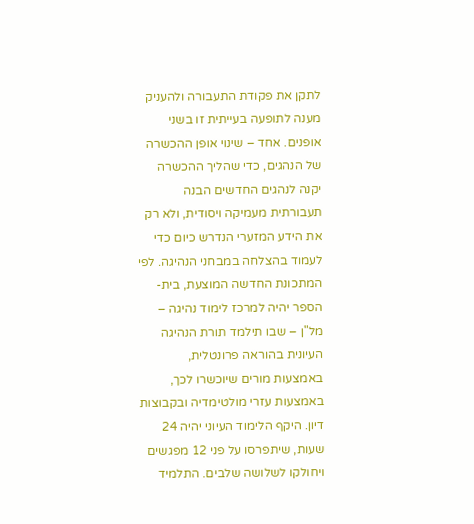לתקן את פקודת התעבורה ולהעניק מענה לתופעה בעייתית זו בשני אופנים. אחד – שינוי אופן ההכשרה של הנהגים, כדי שהליך ההכשרה יקנה לנהגים החדשים הבנה תעבורתית מעמיקה ויסודית, ולא רק את הידע המזערי הנדרש כיום כדי לעמוד בהצלחה במבחני הנהיגה. לפי המתכונת החדשה המוצעת, בית-הספר יהיה למרכז לימוד נהיגה – מל"ן – שבו תילמד תורת הנהיגה העיונית בהוראה פרונטלית, באמצעות מורים שיוכשרו לכך, באמצעות עזרי מולטימדיה ובקבוצות דיון. היקף הלימוד העיוני יהיה 24 שעות, שיתפרסו על פני 12 מפגשים ויחולקו לשלושה שלבים. התלמיד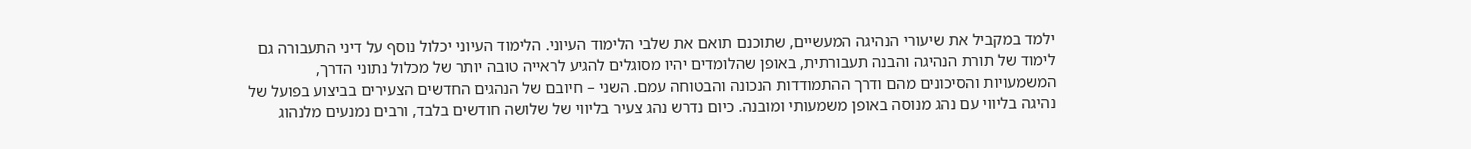ילמד במקביל את שיעורי הנהיגה המעשיים, שתוכנם תואם את שלבי הלימוד העיוני. הלימוד העיוני יכלול נוסף על דיני התעבורה גם לימוד של תורת הנהיגה והבנה תעבורתית, באופן שהלומדים יהיו מסוגלים להגיע לראייה טובה יותר של מכלול נתוני הדרך, המשמעויות והסיכונים מהם ודרך ההתמודדות הנכונה והבטוחה עמם. השני – חיובם של הנהגים החדשים הצעירים בביצוע בפועל של נהיגה בליווי עם נהג מנוסה באופן משמעותי ומובנה. כיום נדרש נהג צעיר בליווי של שלושה חודשים בלבד, ורבים נמנעים מלנהוג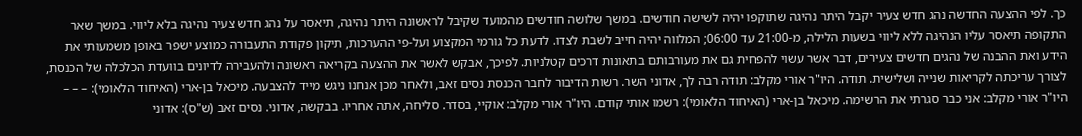כך. לפי ההצעה החדשה נהג חדש צעיר יקבל היתר נהיגה שתוקפו יהיה לשישה חודשים. במשך שלושה חודשים מהמועד שקיבל לראשונה היתר נהיגה, תיאסר על נהג חדש צעיר נהיגה בלא ליווי. במשך שאר התקופה תיאסר עליו הנהיגה ללא ליווי בשעות הלילה, מ-21:00 עד 06:00; המלווה יהיה חייב לשבת לצדו. לדעת כל גורמי המקצוע ועל-פי ההערכות, תיקון פקודת התעבורה כמוצע ישפר באופן משמעותי את הידע ואת ההבנה של נהגים חדשים צעירים, דבר אשר עשוי להפחית גם את מעורבותם בתאונות דרכים קטלניות. לפיכך, אבקש לאשר את ההצעה בקריאה ראשונה ולהעבירה לדיונים בוועדת הכלכלה של הכנסת, לצורך עריכתה לקריאות שנייה ושלישית. תודה. היו"ר אורי מקלב: תודה רבה לך, אדוני השר. רשות הדיבור לחבר הכנסת נסים זאב, ולאחר מכן אנחנו ניגש מייד להצבעה. מיכאל בן-ארי (האיחוד הלאומי): – – – היו"ר אורי מקלב: אני כבר סגרתי את הרשימה. מיכאל בן-ארי (האיחוד הלאומי): רשמו אותי קודם. היו"ר אורי מקלב: אוקיי, בסדר. סליחה, אתה אחריו. בבקשה, אדוני. נסים זאב (ש"ס): אדוני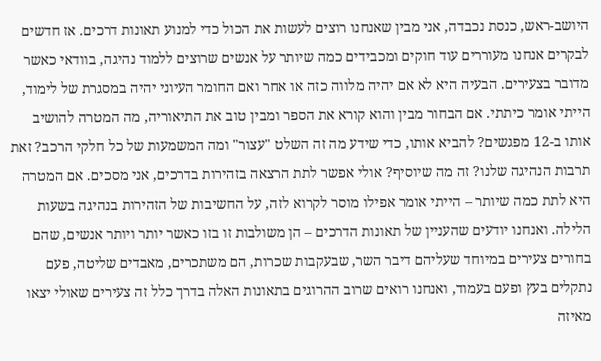היושב-ראש, כנסת נכבדה, אני מבין שאנחנו רוצים לעשות את הכול כדי למנוע תאונות דרכים. אז חדשים לבקרים אנחנו מעוררים עוד חוקים ומכבידים כמה שיותר על אנשים שרוצים ללמוד נהיגה, בוודאי כאשר מדובר בצעירים. הבעיה היא לא אם יהיה מלווה כזה או אחר ואם החומר העיוני יהיה במסגרת של לימוד, הייתי אומר כיתתי. אם הבחור מבין והוא קורא את הספר ומבין טוב את התיאוריה, מה המטרה להושיב אותו ב-12 מפגשים? להביא אותו, כדי שידע מה זה השלט "עצור" ומה המשמעות של כל חלקי הרכב? זאת תרבות הנהיגה שלנו? זה מה שיוסיף? אולי אפשר לתת הרצאה בזהירות בדרכים, אני מסכים. אם המטרה היא לתת כמה שיותר – הייתי אומר אפילו מוסר לקרוא לזה, על החשיבות של הזהירות בנהיגה בשעות הלילה. ואנחנו יודעים שהעניין של תאונות הדרכים – הן משולבות זו בזו כאשר יותר ויותר אנשים, שהם בחורים צעירים במיוחד שעליהם דיבר השר, שבעקבות שכרות, הם משתכרים, מאבדים שליטה, פעם נתקלים בעץ ופעם בעמוד, ואנחנו רואים שרוב ההרוגים בתאונות האלה בדרך כלל זה צעירים שאולי יצאו מאיזה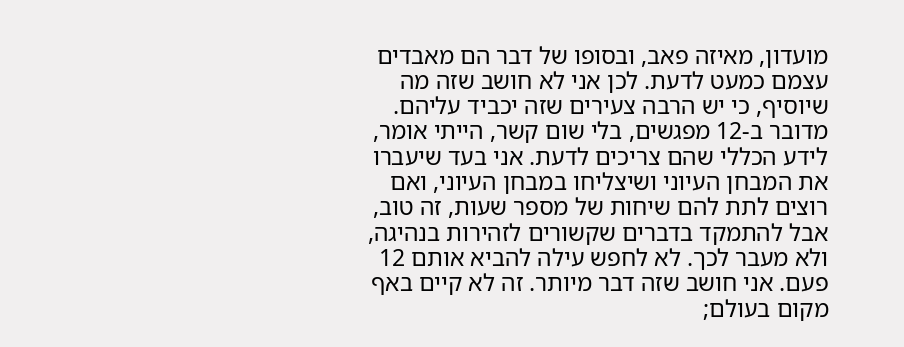מועדון, מאיזה פאב, ובסופו של דבר הם מאבדים עצמם כמעט לדעת. לכן אני לא חושב שזה מה שיוסיף, כי יש הרבה צעירים שזה יכביד עליהם. מדובר ב-12 מפגשים, בלי שום קשר, הייתי אומר, לידע הכללי שהם צריכים לדעת. אני בעד שיעברו את המבחן העיוני ושיצליחו במבחן העיוני, ואם רוצים לתת להם שיחות של מספר שעות, זה טוב, אבל להתמקד בדברים שקשורים לזהירות בנהיגה, ולא מעבר לכך. לא לחפש עילה להביא אותם 12 פעם. אני חושב שזה דבר מיותר. זה לא קיים באף מקום בעולם;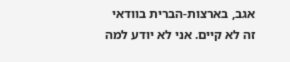אגב, בארצות-הברית בוודאי זה לא קיים. אני לא יודע למה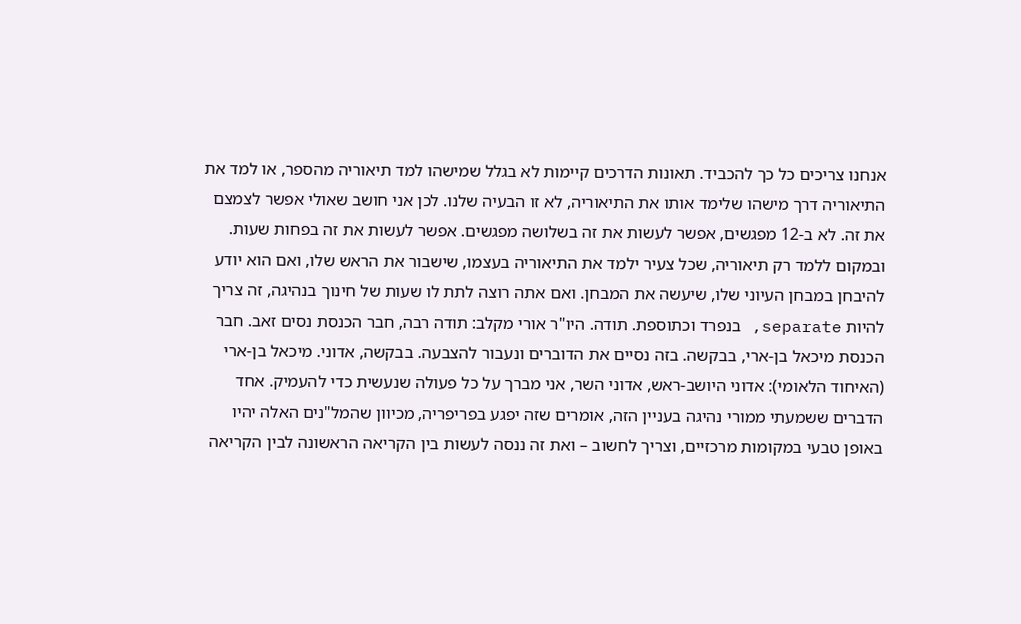אנחנו צריכים כל כך להכביד. תאונות הדרכים קיימות לא בגלל שמישהו למד תיאוריה מהספר, או למד את התיאוריה דרך מישהו שלימד אותו את התיאוריה, לא זו הבעיה שלנו. לכן אני חושב שאולי אפשר לצמצם את זה. לא ב-12 מפגשים, אפשר לעשות את זה בשלושה מפגשים. אפשר לעשות את זה בפחות שעות. ובמקום ללמד רק תיאוריה, שכל צעיר ילמד את התיאוריה בעצמו, שישבור את הראש שלו, ואם הוא יודע להיבחן במבחן העיוני שלו, שיעשה את המבחן. ואם אתה רוצה לתת לו שעות של חינוך בנהיגה, זה צריך להיות separate, בנפרד וכתוספת. תודה. היו"ר אורי מקלב: תודה רבה, חבר הכנסת נסים זאב. חבר הכנסת מיכאל בן-ארי, בבקשה. בזה נסיים את הדוברים ונעבור להצבעה. בבקשה, אדוני. מיכאל בן-ארי (האיחוד הלאומי): אדוני היושב-ראש, אדוני השר, אני מברך על כל פעולה שנעשית כדי להעמיק. אחד הדברים ששמעתי ממורי נהיגה בעניין הזה, אומרים שזה יפגע בפריפריה, מכיוון שהמל"נים האלה יהיו באופן טבעי במקומות מרכזיים, וצריך לחשוב – ואת זה ננסה לעשות בין הקריאה הראשונה לבין הקריאה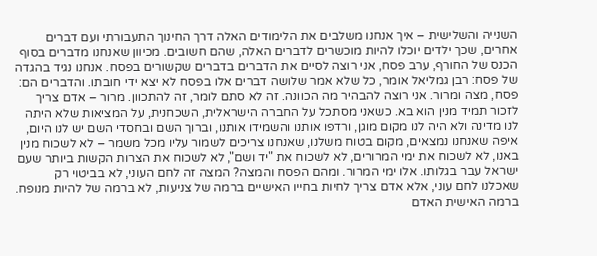השנייה והשלישית – איך אנחנו משלבים את הלימודים האלה דרך החינוך התעבורתי ועם דברים אחרים, שכך ילדים יוכלו להיות מוכשרים לדברים האלה, שהם חשובים. מכיוון שאנחנו מדברים בסוף הכנס של החורף, ערב פסח, אני רוצה לסיים את הדברים בדברים שקשורים בפסח. אנחנו נגיד בהגדה של פסח: רבן גמליאל אומר, כל שלא אמר שלושה דברים אלו בפסח לא יצא ידי חובתו. והדברים הם: פסח, מצה ומרור. אני רוצה להבהיר מה הכוונה. זה לא סתם לומר, זה להתכוון. מרור – אדם צריך לזכור תמיד מנין הוא בא. כשאני מסתכל על החברה הישראלית, השכחנית, על המציאות שלא היתה לנו מדינה ולא היה לנו מקום מוגן, ורדפו אותנו והשמידו אותנו, וברוך השם ובחסדי השם יש לנו היום, איפה שאנחנו נמצאים, מקום בטוח משלנו, שאנחנו צריכים לשמור עליו מכל משמר – לא לשכוח מנין באנו, לא לשכוח את ימי המרורים, לא לשכוח את "יד ושם", לא לשכוח את הצרות הקשות ביותר שעם ישראל עבר בגלותו. אלו ימי המרור. ומהם הפסח והמצה? המצה זה לחם העוני, לא בביטוי רק שאכלנו לחם עוני, אלא אדם צריך לחיות בחייו האישיים ברמה של צניעות, לא ברמה של להיות מנופח. ברמה האישית האדם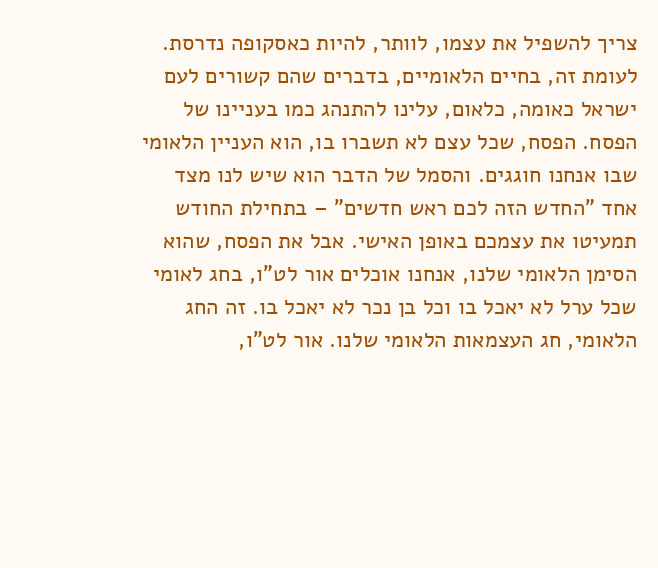צריך להשפיל את עצמו, לוותר, להיות כאסקופה נדרסת. לעומת זה, בחיים הלאומיים, בדברים שהם קשורים לעם ישראל כאומה, כלאום, עלינו להתנהג כמו בעניינו של הפסח. הפסח, שכל עצם לא תשברו בו, הוא העניין הלאומי שבו אנחנו חוגגים. והסמל של הדבר הוא שיש לנו מצד אחד "החדש הזה לכם ראש חדשים" – בתחילת החודש תמעיטו את עצמכם באופן האישי. אבל את הפסח, שהוא הסימן הלאומי שלנו, אנחנו אוכלים אור לט"ו, בחג לאומי שכל ערל לא יאכל בו וכל בן נכר לא יאכל בו. זה החג הלאומי, חג העצמאות הלאומי שלנו. אור לט"ו,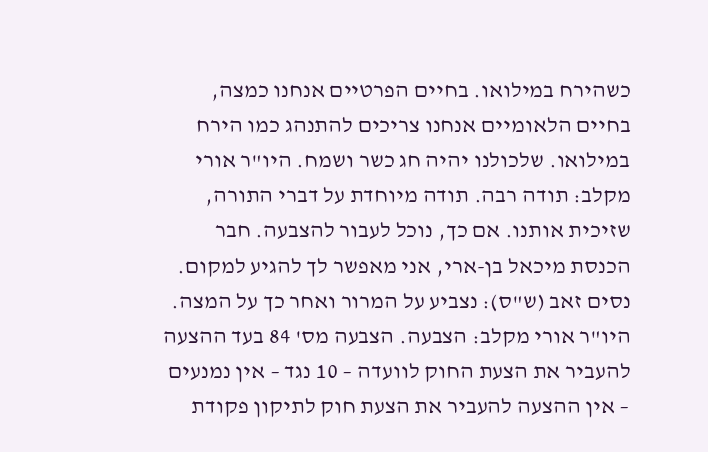כשהירח במילואו. בחיים הפרטיים אנחנו כמצה, בחיים הלאומיים אנחנו צריכים להתנהג כמו הירח במילואו. שלכולנו יהיה חג כשר ושמח. היו"ר אורי מקלב: תודה רבה. תודה מיוחדת על דברי התורה, שזיכית אותנו. אם כך, נוכל לעבור להצבעה. חבר הכנסת מיכאל בן-ארי, אני מאפשר לך להגיע למקום. נסים זאב (ש"ס): נצביע על המרור ואחר כך על המצה. היו"ר אורי מקלב: הצבעה. הצבעה מס' 84 בעד ההצעה להעביר את הצעת החוק לוועדה – 10 נגד – אין נמנעים – אין ההצעה להעביר את הצעת חוק לתיקון פקודת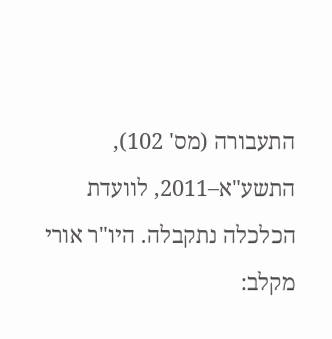התעבורה (מס' 102), התשע"א–2011, לוועדת הכלכלה נתקבלה. היו"ר אורי מקלב: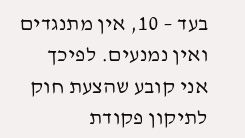בעד – 10, אין מתנגדים ואין נמנעים. לפיכך אני קובע שהצעת חוק לתיקון פקודת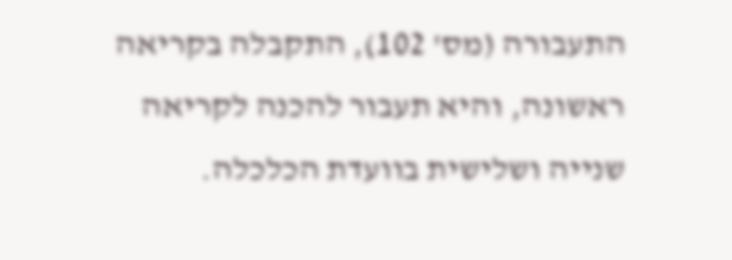התעבורה (מס' 102), התקבלה בקריאה ראשונה, והיא תעבור להכנה לקריאה שנייה ושלישית בוועדת הכלכלה.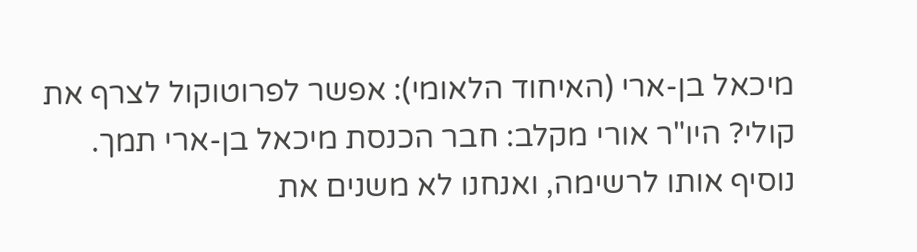מיכאל בן-ארי (האיחוד הלאומי): אפשר לפרוטוקול לצרף את קולי? היו"ר אורי מקלב: חבר הכנסת מיכאל בן-ארי תמך. נוסיף אותו לרשימה, ואנחנו לא משנים את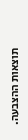תוצאות ההצבעה.